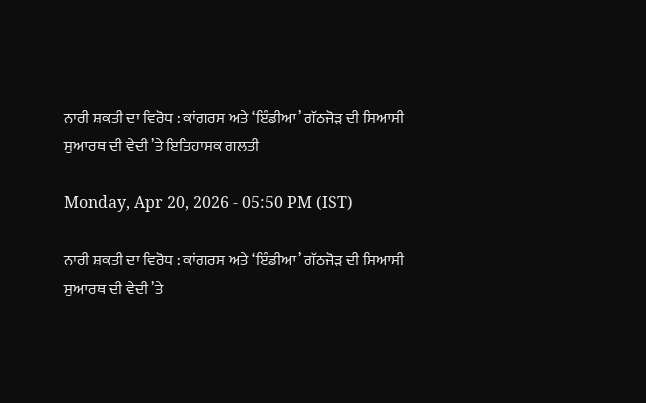ਨਾਰੀ ਸ਼ਕਤੀ ਦਾ ਵਿਰੋਧ : ਕਾਂਗਰਸ ਅਤੇ ‘ਇੰਡੀਆ’ ਗੱਠਜੋੜ ਦੀ ਸਿਆਸੀ ਸੁਆਰਥ ਦੀ ਵੇਦੀ ’ਤੇ ਇਤਿਹਾਸਕ ਗਲਤੀ

Monday, Apr 20, 2026 - 05:50 PM (IST)

ਨਾਰੀ ਸ਼ਕਤੀ ਦਾ ਵਿਰੋਧ : ਕਾਂਗਰਸ ਅਤੇ ‘ਇੰਡੀਆ’ ਗੱਠਜੋੜ ਦੀ ਸਿਆਸੀ ਸੁਆਰਥ ਦੀ ਵੇਦੀ ’ਤੇ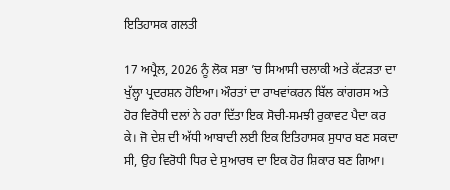ਇਤਿਹਾਸਕ ਗਲਤੀ

17 ਅਪ੍ਰੈਲ, 2026 ਨੂੰ ਲੋਕ ਸਭਾ ’ਚ ਸਿਆਸੀ ਚਲਾਕੀ ਅਤੇ ਕੱਟੜਤਾ ਦਾ ਖੁੱਲ੍ਹਾ ਪ੍ਰਦਰਸ਼ਨ ਹੋਇਆ। ਔਰਤਾਂ ਦਾ ਰਾਖਵਾਂਕਰਨ ਬਿੱਲ ਕਾਂਗਰਸ ਅਤੇ ਹੋਰ ਵਿਰੋਧੀ ਦਲਾਂ ਨੇ ਹਰਾ ਦਿੱਤਾ ਇਕ ਸੋਚੀ-ਸਮਝੀ ਰੁਕਾਵਟ ਪੈਦਾ ਕਰ ਕੇ। ਜੋ ਦੇਸ਼ ਦੀ ਅੱਧੀ ਆਬਾਦੀ ਲਈ ਇਕ ਇਤਿਹਾਸਕ ਸੁਧਾਰ ਬਣ ਸਕਦਾ ਸੀ, ਉਹ ਵਿਰੋਧੀ ਧਿਰ ਦੇ ਸੁਆਰਥ ਦਾ ਇਕ ਹੋਰ ਸ਼ਿਕਾਰ ਬਣ ਗਿਆ।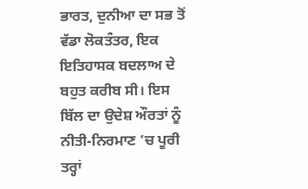ਭਾਰਤ, ਦੁਨੀਆ ਦਾ ਸਭ ਤੋਂ ਵੱਡਾ ਲੋਕਤੰਤਰ, ਇਕ ਇਤਿਹਾਸਕ ਬਦਲਾਅ ਦੇ ਬਹੁਤ ਕਰੀਬ ਸੀ। ਇਸ ਬਿੱਲ ਦਾ ਉਦੇਸ਼ ਔਰਤਾਂ ਨੂੰ ਨੀਤੀ-ਨਿਰਮਾਣ ’ਚ ਪੂਰੀ ਤਰ੍ਹਾਂ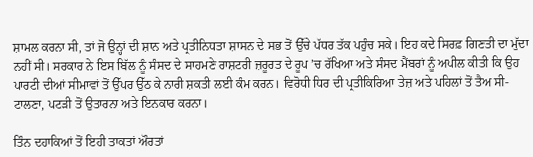ਸ਼ਾਮਲ ਕਰਨਾ ਸੀ, ਤਾਂ ਜੋ ਉਨ੍ਹਾਂ ਦੀ ਸ਼ਾਨ ਅਤੇ ਪ੍ਰਤੀਨਿਧਤਾ ਸ਼ਾਸਨ ਦੇ ਸਭ ਤੋਂ ਉੱਚੇ ਪੱਧਰ ਤੱਕ ਪਹੁੰਚ ਸਕੇ। ਇਹ ਕਦੇ ਸਿਰਫ਼ ਗਿਣਤੀ ਦਾ ਮੁੱਦਾ ਨਹੀਂ ਸੀ। ਸਰਕਾਰ ਨੇ ਇਸ ਬਿੱਲ ਨੂੰ ਸੰਸਦ ਦੇ ਸਾਹਮਣੇ ਰਾਸ਼ਟਰੀ ਜ਼ਰੂਰਤ ਦੇ ਰੂਪ ’ਚ ਰੱਖਿਆ ਅਤੇ ਸੰਸਦ ਮੈਂਬਰਾਂ ਨੂੰ ਅਪੀਲ ਕੀਤੀ ਕਿ ਉਹ ਪਾਰਟੀ ਦੀਆਂ ਸੀਮਾਵਾਂ ਤੋਂ ਉੱਪਰ ਉੱਠ ਕੇ ਨਾਰੀ ਸ਼ਕਤੀ ਲਈ ਕੰਮ ਕਰਨ। ਵਿਰੋਧੀ ਧਿਰ ਦੀ ਪ੍ਰਤੀਕਿਰਿਆ ਤੇਜ਼ ਅਤੇ ਪਹਿਲਾਂ ਤੋਂ ਤੈਅ ਸੀ-ਟਾਲਣਾ, ਪਟੜੀ ਤੋਂ ਉਤਾਰਨਾ ਅਤੇ ਇਨਕਾਰ ਕਰਨਾ।

ਤਿੰਨ ਦਹਾਕਿਆਂ ਤੋਂ ਇਹੀ ਤਾਕਤਾਂ ਔਰਤਾਂ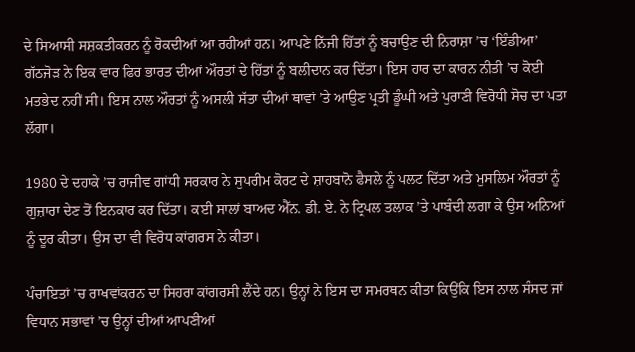ਦੇ ਸਿਆਸੀ ਸਸ਼ਕਤੀਕਰਨ ਨੂੰ ਰੋਕਦੀਆਂ ਆ ਰਹੀਆਂ ਹਨ। ਆਪਣੇ ਨਿੱਜੀ ਹਿੱਤਾਂ ਨੂੰ ਬਚਾਉਣ ਦੀ ਨਿਰਾਸ਼ਾ ’ਚ ‘ਇੰਡੀਆ’ ਗੱਠਜੋੜ ਨੇ ਇਕ ਵਾਰ ਫਿਰ ਭਾਰਤ ਦੀਆਂ ਔਰਤਾਂ ਦੇ ਹਿੱਤਾਂ ਨੂੰ ਬਲੀਦਾਨ ਕਰ ਦਿੱਤਾ। ਇਸ ਹਾਰ ਦਾ ਕਾਰਨ ਨੀਤੀ ’ਚ ਕੋਈ ਮਤਭੇਦ ਨਹੀਂ ਸੀ। ਇਸ ਨਾਲ ਔਰਤਾਂ ਨੂੰ ਅਸਲੀ ਸੱਤਾ ਦੀਆਂ ਥਾਵਾਂ ’ਤੇ ਆਉਣ ਪ੍ਰਤੀ ਡੂੰਘੀ ਅਤੇ ਪੁਰਾਣੀ ਵਿਰੋਧੀ ਸੋਚ ਦਾ ਪਤਾ ਲੱਗਾ।

1980 ਦੇ ਦਹਾਕੇ ’ਚ ਰਾਜੀਵ ਗਾਂਧੀ ਸਰਕਾਰ ਨੇ ਸੁਪਰੀਮ ਕੋਰਟ ਦੇ ਸ਼ਾਹਬਾਨੋ ਫੈਸਲੇ ਨੂੰ ਪਲਟ ਦਿੱਤਾ ਅਤੇ ਮੁਸਲਿਮ ਔਰਤਾਂ ਨੂੰ ਗੁਜ਼ਾਰਾ ਦੇਣ ਤੋਂ ਇਨਕਾਰ ਕਰ ਦਿੱਤਾ। ਕਈ ਸਾਲਾਂ ਬਾਅਦ ਐੱਨ. ਡੀ. ਏ. ਨੇ ਟ੍ਰਿਪਲ ਤਲਾਕ ’ਤੇ ਪਾਬੰਦੀ ਲਗਾ ਕੇ ਉਸ ਅਨਿਆਂ ਨੂੰ ਦੂਰ ਕੀਤਾ। ਉਸ ਦਾ ਵੀ ਵਿਰੋਧ ਕਾਂਗਰਸ ਨੇ ਕੀਤਾ।

ਪੰਚਾਇਤਾਂ ’ਚ ਰਾਖਵਾਂਕਰਨ ਦਾ ਸਿਹਰਾ ਕਾਂਗਰਸੀ ਲੈਂਦੇ ਹਨ। ਉਨ੍ਹਾਂ ਨੇ ਇਸ ਦਾ ਸਮਰਥਨ ਕੀਤਾ ਕਿਉਂਕਿ ਇਸ ਨਾਲ ਸੰਸਦ ਜਾਂ ਵਿਧਾਨ ਸਭਾਵਾਂ ’ਚ ਉਨ੍ਹਾਂ ਦੀਆਂ ਆਪਣੀਆਂ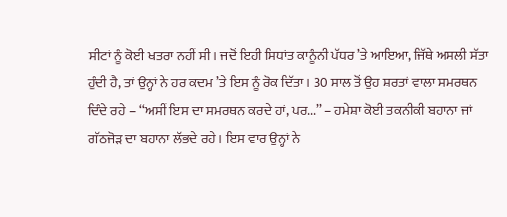ਸੀਟਾਂ ਨੂੰ ਕੋਈ ਖਤਰਾ ਨਹੀਂ ਸੀ। ਜਦੋਂ ਇਹੀ ਸਿਧਾਂਤ ਕਾਨੂੰਨੀ ਪੱਧਰ ’ਤੇ ਆਇਆ, ਜਿੱਥੇ ਅਸਲੀ ਸੱਤਾ ਹੁੰਦੀ ਹੈ, ਤਾਂ ਉਨ੍ਹਾਂ ਨੇ ਹਰ ਕਦਮ ’ਤੇ ਇਸ ਨੂੰ ਰੋਕ ਦਿੱਤਾ। 30 ਸਾਲ ਤੋਂ ਉਹ ਸ਼ਰਤਾਂ ਵਾਲਾ ਸਮਰਥਨ ਦਿੰਦੇ ਰਹੇ – ‘‘ਅਸੀਂ ਇਸ ਦਾ ਸਮਰਥਨ ਕਰਦੇ ਹਾਂ, ਪਰ...’’ – ਹਮੇਸ਼ਾ ਕੋਈ ਤਕਨੀਕੀ ਬਹਾਨਾ ਜਾਂ ਗੱਠਜੋੜ ਦਾ ਬਹਾਨਾ ਲੱਭਦੇ ਰਹੇ। ਇਸ ਵਾਰ ਉਨ੍ਹਾਂ ਨੇ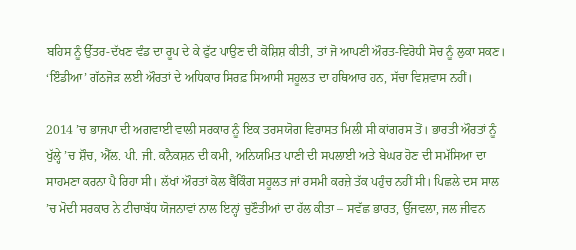ਬਹਿਸ ਨੂੰ ਉੱਤਰ-ਦੱਖਣ ਵੰਡ ਦਾ ਰੂਪ ਦੇ ਕੇ ਫੁੱਟ ਪਾਉਣ ਦੀ ਕੋਸ਼ਿਸ਼ ਕੀਤੀ, ਤਾਂ ਜੋ ਆਪਣੀ ਔਰਤ-ਵਿਰੋਧੀ ਸੋਚ ਨੂੰ ਲੁਕਾ ਸਕਣ। ‘ਇੰਡੀਆ’ ਗੱਠਜੋੜ ਲਈ ਔਰਤਾਂ ਦੇ ਅਧਿਕਾਰ ਸਿਰਫ਼ ਸਿਆਸੀ ਸਹੂਲਤ ਦਾ ਹਥਿਆਰ ਹਨ, ਸੱਚਾ ਵਿਸ਼ਵਾਸ ਨਹੀਂ।

2014 ’ਚ ਭਾਜਪਾ ਦੀ ਅਗਵਾਈ ਵਾਲੀ ਸਰਕਾਰ ਨੂੰ ਇਕ ਤਰਸਯੋਗ ਵਿਰਾਸਤ ਮਿਲੀ ਸੀ ਕਾਂਗਰਸ ਤੋਂ। ਭਾਰਤੀ ਔਰਤਾਂ ਨੂੰ ਖੁੱਲ੍ਹੇ ’ਚ ਸ਼ੌਚ, ਐੱਲ. ਪੀ. ਜੀ. ਕਨੈਕਸ਼ਨ ਦੀ ਕਮੀ, ਅਨਿਯਮਿਤ ਪਾਣੀ ਦੀ ਸਪਲਾਈ ਅਤੇ ਬੇਘਰ ਹੋਣ ਦੀ ਸਮੱਸਿਆ ਦਾ ਸਾਹਮਣਾ ਕਰਨਾ ਪੈ ਰਿਹਾ ਸੀ। ਲੱਖਾਂ ਔਰਤਾਂ ਕੋਲ ਬੈਂਕਿੰਗ ਸਹੂਲਤ ਜਾਂ ਰਸਮੀ ਕਰਜ਼ੇ ਤੱਕ ਪਹੁੰਚ ਨਹੀਂ ਸੀ। ਪਿਛਲੇ ਦਸ ਸਾਲ ’ਚ ਮੋਦੀ ਸਰਕਾਰ ਨੇ ਟੀਚਾਬੱਧ ਯੋਜਨਾਵਾਂ ਨਾਲ ਇਨ੍ਹਾਂ ਚੁਣੌਤੀਆਂ ਦਾ ਹੱਲ ਕੀਤਾ – ਸਵੱਛ ਭਾਰਤ, ਉੱਜਵਲਾ, ਜਲ ਜੀਵਨ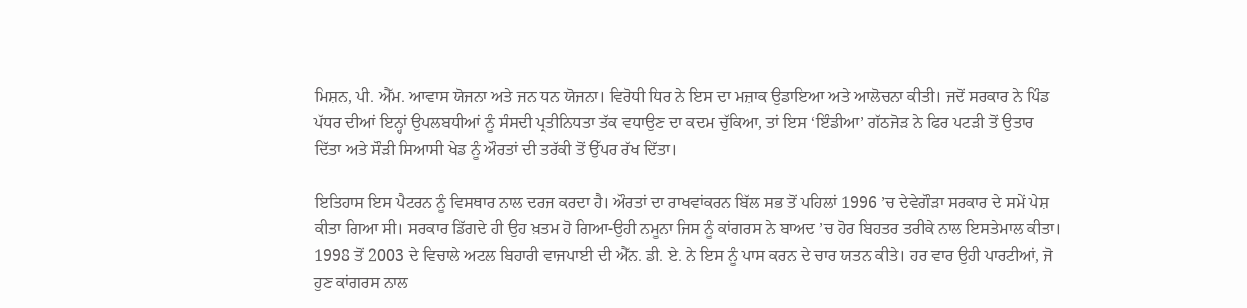ਮਿਸ਼ਨ, ਪੀ. ਐੱਮ. ਆਵਾਸ ਯੋਜਨਾ ਅਤੇ ਜਨ ਧਨ ਯੋਜਨਾ। ਵਿਰੋਧੀ ਧਿਰ ਨੇ ਇਸ ਦਾ ਮਜ਼ਾਕ ਉਡਾਇਆ ਅਤੇ ਆਲੋਚਨਾ ਕੀਤੀ। ਜਦੋਂ ਸਰਕਾਰ ਨੇ ਪਿੰਡ ਪੱਧਰ ਦੀਆਂ ਇਨ੍ਹਾਂ ਉਪਲਬਧੀਆਂ ਨੂੰ ਸੰਸਦੀ ਪ੍ਰਤੀਨਿਧਤਾ ਤੱਕ ਵਧਾਉਣ ਦਾ ਕਦਮ ਚੁੱਕਿਆ, ਤਾਂ ਇਸ ‘ਇੰਡੀਆ’ ਗੱਠਜੋੜ ਨੇ ਫਿਰ ਪਟੜੀ ਤੋਂ ਉਤਾਰ ਦਿੱਤਾ ਅਤੇ ਸੌੜੀ ਸਿਆਸੀ ਖੇਡ ਨੂੰ ਔਰਤਾਂ ਦੀ ਤਰੱਕੀ ਤੋਂ ਉੱਪਰ ਰੱਖ ਦਿੱਤਾ।

ਇਤਿਹਾਸ ਇਸ ਪੈਟਰਨ ਨੂੰ ਵਿਸਥਾਰ ਨਾਲ ਦਰਜ ਕਰਦਾ ਹੈ। ਔਰਤਾਂ ਦਾ ਰਾਖਵਾਂਕਰਨ ਬਿੱਲ ਸਭ ਤੋਂ ਪਹਿਲਾਂ 1996 ’ਚ ਦੇਵੇਗੌੜਾ ਸਰਕਾਰ ਦੇ ਸਮੇਂ ਪੇਸ਼ ਕੀਤਾ ਗਿਆ ਸੀ। ਸਰਕਾਰ ਡਿੱਗਦੇ ਹੀ ਉਹ ਖ਼ਤਮ ਹੋ ਗਿਆ-ਉਹੀ ਨਮੂਨਾ ਜਿਸ ਨੂੰ ਕਾਂਗਰਸ ਨੇ ਬਾਅਦ ’ਚ ਹੋਰ ਬਿਹਤਰ ਤਰੀਕੇ ਨਾਲ ਇਸਤੇਮਾਲ ਕੀਤਾ। 1998 ਤੋਂ 2003 ਦੇ ਵਿਚਾਲੇ ਅਟਲ ਬਿਹਾਰੀ ਵਾਜਪਾਈ ਦੀ ਐੱਨ. ਡੀ. ਏ. ਨੇ ਇਸ ਨੂੰ ਪਾਸ ਕਰਨ ਦੇ ਚਾਰ ਯਤਨ ਕੀਤੇ। ਹਰ ਵਾਰ ਉਹੀ ਪਾਰਟੀਆਂ, ਜੋ ਹੁਣ ਕਾਂਗਰਸ ਨਾਲ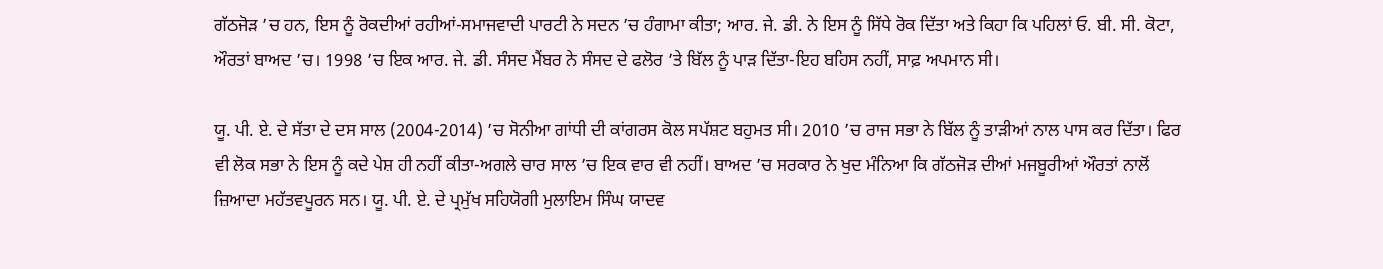ਗੱਠਜੋੜ ’ਚ ਹਨ, ਇਸ ਨੂੰ ਰੋਕਦੀਆਂ ਰਹੀਆਂ-ਸਮਾਜਵਾਦੀ ਪਾਰਟੀ ਨੇ ਸਦਨ ’ਚ ਹੰਗਾਮਾ ਕੀਤਾ; ਆਰ. ਜੇ. ਡੀ. ਨੇ ਇਸ ਨੂੰ ਸਿੱਧੇ ਰੋਕ ਦਿੱਤਾ ਅਤੇ ਕਿਹਾ ਕਿ ਪਹਿਲਾਂ ਓ. ਬੀ. ਸੀ. ਕੋਟਾ, ਔਰਤਾਂ ਬਾਅਦ ’ਚ। 1998 ’ਚ ਇਕ ਆਰ. ਜੇ. ਡੀ. ਸੰਸਦ ਮੈਂਬਰ ਨੇ ਸੰਸਦ ਦੇ ਫਲੋਰ ’ਤੇ ਬਿੱਲ ਨੂੰ ਪਾੜ ਦਿੱਤਾ-ਇਹ ਬਹਿਸ ਨਹੀਂ, ਸਾਫ਼ ਅਪਮਾਨ ਸੀ।

ਯੂ. ਪੀ. ਏ. ਦੇ ਸੱਤਾ ਦੇ ਦਸ ਸਾਲ (2004-2014) ’ਚ ਸੋਨੀਆ ਗਾਂਧੀ ਦੀ ਕਾਂਗਰਸ ਕੋਲ ਸਪੱਸ਼ਟ ਬਹੁਮਤ ਸੀ। 2010 ’ਚ ਰਾਜ ਸਭਾ ਨੇ ਬਿੱਲ ਨੂੰ ਤਾੜੀਆਂ ਨਾਲ ਪਾਸ ਕਰ ਦਿੱਤਾ। ਫਿਰ ਵੀ ਲੋਕ ਸਭਾ ਨੇ ਇਸ ਨੂੰ ਕਦੇ ਪੇਸ਼ ਹੀ ਨਹੀਂ ਕੀਤਾ-ਅਗਲੇ ਚਾਰ ਸਾਲ ’ਚ ਇਕ ਵਾਰ ਵੀ ਨਹੀਂ। ਬਾਅਦ ’ਚ ਸਰਕਾਰ ਨੇ ਖੁਦ ਮੰਨਿਆ ਕਿ ਗੱਠਜੋੜ ਦੀਆਂ ਮਜਬੂਰੀਆਂ ਔਰਤਾਂ ਨਾਲੋਂ ਜ਼ਿਆਦਾ ਮਹੱਤਵਪੂਰਨ ਸਨ। ਯੂ. ਪੀ. ਏ. ਦੇ ਪ੍ਰਮੁੱਖ ਸਹਿਯੋਗੀ ਮੁਲਾਇਮ ਸਿੰਘ ਯਾਦਵ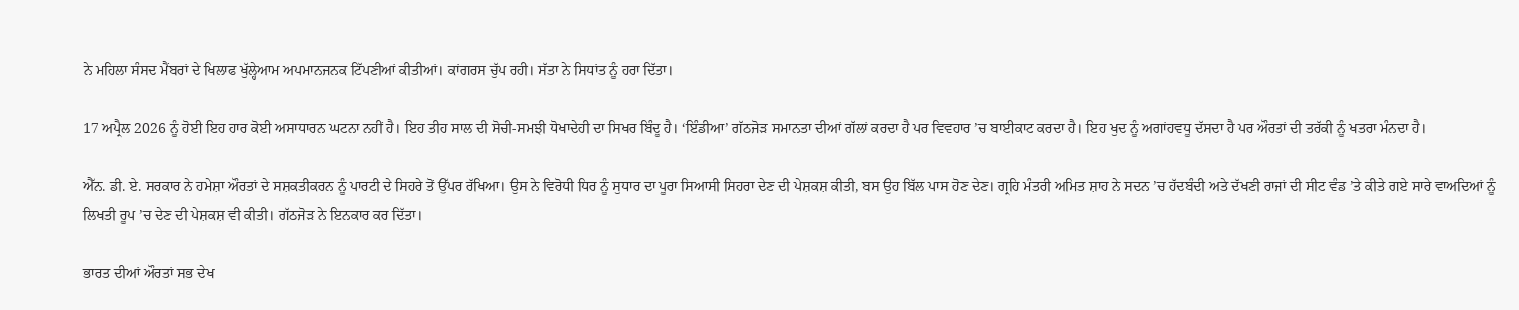ਨੇ ਮਹਿਲਾ ਸੰਸਦ ਮੈਂਬਰਾਂ ਦੇ ਖਿਲਾਫ ਖੁੱਲ੍ਹੇਆਮ ਅਪਮਾਨਜਨਕ ਟਿੱਪਣੀਆਂ ਕੀਤੀਆਂ। ਕਾਂਗਰਸ ਚੁੱਪ ਰਹੀ। ਸੱਤਾ ਨੇ ਸਿਧਾਂਤ ਨੂੰ ਹਰਾ ਦਿੱਤਾ।

17 ਅਪ੍ਰੈਲ 2026 ਨੂੰ ਹੋਈ ਇਹ ਹਾਰ ਕੋਈ ਅਸਾਧਾਰਨ ਘਟਨਾ ਨਹੀਂ ਹੈ। ਇਹ ਤੀਹ ਸਾਲ ਦੀ ਸੋਚੀ-ਸਮਝੀ ਧੋਖਾਦੇਹੀ ਦਾ ਸਿਖਰ ਬਿੰਦੂ ਹੈ। ‘ਇੰਡੀਆ’ ਗੱਠਜੋੜ ਸਮਾਨਤਾ ਦੀਆਂ ਗੱਲਾਂ ਕਰਦਾ ਹੈ ਪਰ ਵਿਵਹਾਰ ’ਚ ਬਾਈਕਾਟ ਕਰਦਾ ਹੈ। ਇਹ ਖੁਦ ਨੂੰ ਅਗਾਂਹਵਧੂ ਦੱਸਦਾ ਹੈ ਪਰ ਔਰਤਾਂ ਦੀ ਤਰੱਕੀ ਨੂੰ ਖਤਰਾ ਮੰਨਦਾ ਹੈ।

ਐੱਨ. ਡੀ. ਏ. ਸਰਕਾਰ ਨੇ ਹਮੇਸ਼ਾ ਔਰਤਾਂ ਦੇ ਸਸ਼ਕਤੀਕਰਨ ਨੂੰ ਪਾਰਟੀ ਦੇ ਸਿਹਰੇ ਤੋਂ ਉੱਪਰ ਰੱਖਿਆ। ਉਸ ਨੇ ਵਿਰੋਧੀ ਧਿਰ ਨੂੰ ਸੁਧਾਰ ਦਾ ਪੂਰਾ ਸਿਆਸੀ ਸਿਹਰਾ ਦੇਣ ਦੀ ਪੇਸ਼ਕਸ਼ ਕੀਤੀ, ਬਸ ਉਹ ਬਿੱਲ ਪਾਸ ਹੋਣ ਦੇਣ। ਗ੍ਰਹਿ ਮੰਤਰੀ ਅਮਿਤ ਸ਼ਾਹ ਨੇ ਸਦਨ ’ਚ ਹੱਦਬੰਦੀ ਅਤੇ ਦੱਖਣੀ ਰਾਜਾਂ ਦੀ ਸੀਟ ਵੰਡ ’ਤੇ ਕੀਤੇ ਗਏ ਸਾਰੇ ਵਾਅਦਿਆਂ ਨੂੰ ਲਿਖਤੀ ਰੂਪ ’ਚ ਦੇਣ ਦੀ ਪੇਸ਼ਕਸ਼ ਵੀ ਕੀਤੀ। ਗੱਠਜੋੜ ਨੇ ਇਨਕਾਰ ਕਰ ਦਿੱਤਾ।

ਭਾਰਤ ਦੀਆਂ ਔਰਤਾਂ ਸਭ ਦੇਖ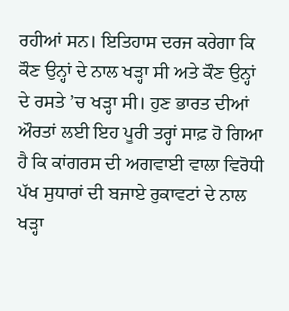ਰਹੀਆਂ ਸਨ। ਇਤਿਹਾਸ ਦਰਜ ਕਰੇਗਾ ਕਿ ਕੌਣ ਉਨ੍ਹਾਂ ਦੇ ਨਾਲ ਖੜ੍ਹਾ ਸੀ ਅਤੇ ਕੌਣ ਉਨ੍ਹਾਂ ਦੇ ਰਸਤੇ ’ਚ ਖੜ੍ਹਾ ਸੀ। ਹੁਣ ਭਾਰਤ ਦੀਆਂ ਔਰਤਾਂ ਲਈ ਇਹ ਪੂਰੀ ਤਰ੍ਹਾਂ ਸਾਫ਼ ਹੋ ਗਿਆ ਹੈ ਕਿ ਕਾਂਗਰਸ ਦੀ ਅਗਵਾਈ ਵਾਲਾ ਵਿਰੋਧੀ ਪੱਖ ਸੁਧਾਰਾਂ ਦੀ ਬਜਾਏ ਰੁਕਾਵਟਾਂ ਦੇ ਨਾਲ ਖੜ੍ਹਾ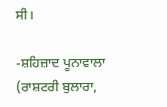ਸੀ।

-ਸ਼ਹਿਜ਼ਾਦ ਪੂਨਾਵਾਲਾ
(ਰਾਸ਼ਟਰੀ ਬੁਲਾਰਾ,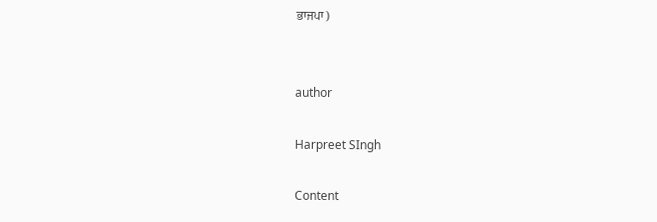ਭਾਜਪਾ)


author

Harpreet SIngh

Content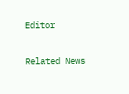Editor

Related News